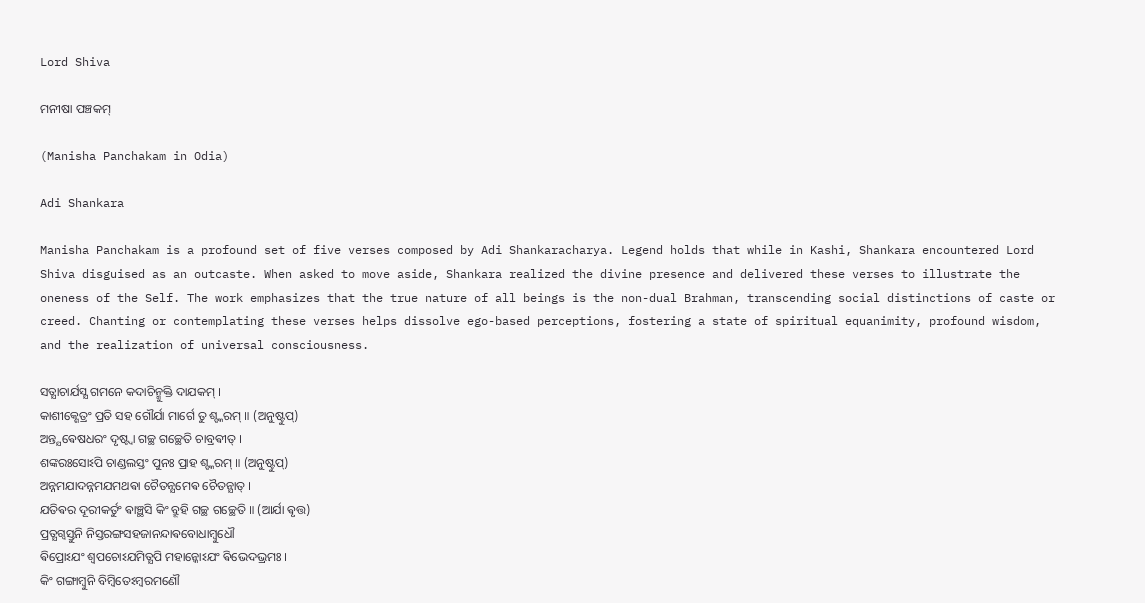Lord Shiva

ମନୀଷା ପଞ୍ଚକମ୍

(Manisha Panchakam in Odia)

Adi Shankara

Manisha Panchakam is a profound set of five verses composed by Adi Shankaracharya. Legend holds that while in Kashi, Shankara encountered Lord Shiva disguised as an outcaste. When asked to move aside, Shankara realized the divine presence and delivered these verses to illustrate the oneness of the Self. The work emphasizes that the true nature of all beings is the non-dual Brahman, transcending social distinctions of caste or creed. Chanting or contemplating these verses helps dissolve ego-based perceptions, fostering a state of spiritual equanimity, profound wisdom, and the realization of universal consciousness.

ସତ୍ଯାଚାର୍ଯସ୍ଯ ଗମନେ କଦାଚିନ୍ମୁକ୍ତି ଦାଯକମ୍ ।
କାଶୀକ୍ଶେତ୍ରଂ ପ୍ରତି ସହ ଗୌର୍ଯା ମାର୍ଗେ ତୁ ଶ୍ଙ୍କରମ୍ ॥ (ଅନୁଷ୍ଟୁପ୍)
ଅନ୍ତ୍ଯଵେଷଧରଂ ଦୃଷ୍ଟ୍ଵା ଗଚ୍ଛ ଗଚ୍ଛେତି ଚାବ୍ରଵୀତ୍ ।
ଶଙ୍କରଃସୋଽପି ଚାଣ୍ଡଲସ୍ତଂ ପୁନଃ ପ୍ରାହ ଶ୍ଙ୍କରମ୍ ॥ (ଅନୁଷ୍ଟୁପ୍)
ଅନ୍ନମଯାଦନ୍ନମଯମଥଵା ଚୈତନ୍ଯମେଵ ଚୈତନ୍ଯାତ୍ ।
ଯତିଵର ଦୂରୀକର୍ତୁଂ ଵାଞ୍ଛସି କିଂ ବ୍ରୂହି ଗଚ୍ଛ ଗଚ୍ଛେତି ॥ (ଆର୍ଯା ଵୃତ୍ତ)
ପ୍ରତ୍ଯଗ୍ଵସ୍ତୁନି ନିସ୍ତରଙ୍ଗସହଜାନନ୍ଦାଵବୋଧାମ୍ବୁଧୌ
ଵିପ୍ରୋଽଯଂ ଶ୍ଵପଚୋଽଯମିତ୍ଯପି ମହାନ୍କୋଽଯଂ ଵିଭେଦଭ୍ରମଃ ।
କିଂ ଗଙ୍ଗାମ୍ବୁନି ବିମ୍ବିତେଽମ୍ବରମଣୌ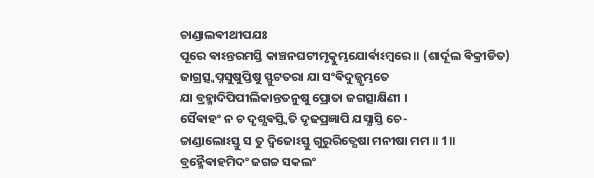ଚାଣ୍ଡାଲଵୀଥୀପଯଃ
ପୂରେ ଵାଽନ୍ତରମସ୍ତି କାଞ୍ଚନଘଟୀମୃତ୍କୁମ୍ଭଯୋର୍ଵାଽମ୍ବରେ ॥ (ଶାର୍ଦୂଲ ଵିକ୍ରୀଡିତ)
ଜାଗ୍ରତ୍ସ୍ଵପ୍ନସୁଷୁପ୍ତିଷୁ ସ୍ଫୁଟତରା ଯା ସଂଵିଦୁଜ୍ଜୃମ୍ଭତେ
ଯା ବ୍ରହ୍ମାଦିପିପୀଲିକାନ୍ତତନୁଷୁ ପ୍ରୋତା ଜଗତ୍ସାକ୍ଷିଣୀ ।
ସୈଵାହଂ ନ ଚ ଦୃଶ୍ଯଵସ୍ତ୍ଵିତି ଦୃଢପ୍ରଜ୍ଞାପି ଯସ୍ଯାସ୍ତି ଚେ-
ଚ୍ଚାଣ୍ଡାଲୋଽସ୍ତୁ ସ ତୁ ଦ୍ଵିଜୋଽସ୍ତୁ ଗୁରୁରିତ୍ଯେଷା ମନୀଷା ମମ ॥ 1॥
ବ୍ରହ୍ମୈଵାହମିଦଂ ଜଗଚ୍ଚ ସକଲଂ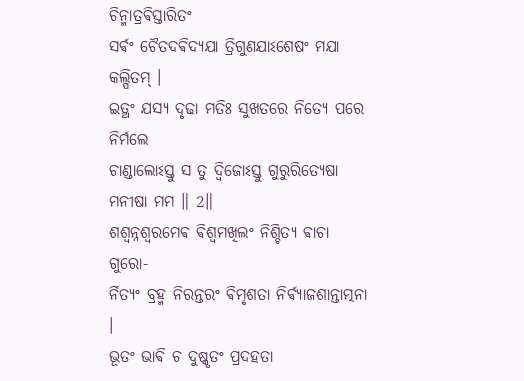ଚିନ୍ମାତ୍ରଵିସ୍ତାରିତଂ
ସର୍ଵଂ ଚୈତଦଵିଦ୍ଯଯା ତ୍ରିଗୁଣଯାଽଶେଷଂ ମଯା କଲ୍ପିତମ୍ ।
ଇତ୍ଥଂ ଯସ୍ଯ ଦୃଢା ମତିଃ ସୁଖତରେ ନିତ୍ଯେ ପରେ ନିର୍ମଲେ
ଚାଣ୍ଡାଲୋଽସ୍ତୁ ସ ତୁ ଦ୍ଵିଜୋଽସ୍ତୁ ଗୁରୁରିତ୍ଯେଷା ମନୀଷା ମମ ॥ 2॥
ଶଶ୍ଵନ୍ନଶ୍ଵରମେଵ ଵିଶ୍ଵମଖିଲଂ ନିଶ୍ଚିତ୍ଯ ଵାଚା ଗୁରୋ-
ର୍ନିତ୍ଯଂ ବ୍ରହ୍ମ ନିରନ୍ତରଂ ଵିମୃଶତା ନିର୍ଵ୍ଯାଜଶାନ୍ତାତ୍ମନା ।
ଭୂତଂ ଭାଵି ଚ ଦୁଷ୍କୃତଂ ପ୍ରଦହତା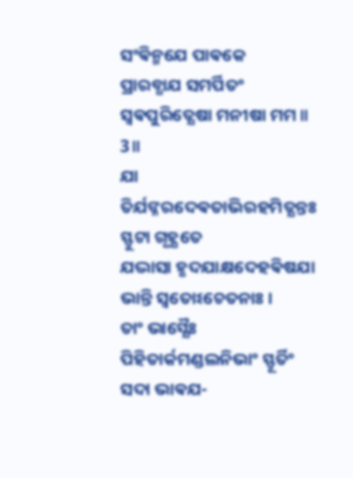ସଂଵିନ୍ମଯେ ପାଵକେ
ପ୍ରାରବ୍ଧାଯ ସମର୍ପିତଂ ସ୍ଵଵପୁରିତ୍ଯେଷା ମନୀଷା ମମ ॥ 3॥
ଯା ତିର୍ଯଙ୍ନରଦେଵତାଭିରହମିତ୍ଯନ୍ତଃ ସ୍ଫୁଟା ଗୃହ୍ଯତେ
ଯଦ୍ଭାସା ହୃଦଯାକ୍ଷଦେହଵିଷଯା ଭାନ୍ତି ସ୍ଵତୋଽଚେତନାଃ ।
ତାଂ ଭାସ୍ଯୈଃ ପିହିତାର୍କମଣ୍ଡଲନିଭାଂ ସ୍ଫୂର୍ତିଂ ସଦା ଭାଵଯ-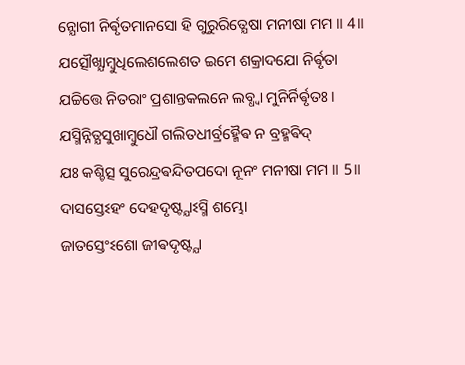ନ୍ଯୋଗୀ ନିର୍ଵୃତମାନସୋ ହି ଗୁରୁରିତ୍ଯେଷା ମନୀଷା ମମ ॥ 4॥
ଯତ୍ସୌଖ୍ଯାମ୍ବୁଧିଲେଶଲେଶତ ଇମେ ଶକ୍ରାଦଯୋ ନିର୍ଵୃତା
ଯଚ୍ଚିତ୍ତେ ନିତରାଂ ପ୍ରଶାନ୍ତକଲନେ ଲବ୍ଧ୍ଵା ମୁନିର୍ନିର୍ଵୃତଃ ।
ଯସ୍ମିନ୍ନିତ୍ଯସୁଖାମ୍ବୁଧୌ ଗଲିତଧୀର୍ବ୍ରହ୍ମୈଵ ନ ବ୍ରହ୍ମଵିଦ୍
ଯଃ କଶ୍ଚିତ୍ସ ସୁରେନ୍ଦ୍ରଵନ୍ଦିତପଦୋ ନୂନଂ ମନୀଷା ମମ ॥ 5॥
ଦାସସ୍ତେଽହଂ ଦେହଦୃଷ୍ଟ୍ଯାଽସ୍ମି ଶମ୍ଭୋ
ଜାତସ୍ତେଂଽଶୋ ଜୀଵଦୃଷ୍ଟ୍ଯା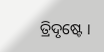ତ୍ରିଦୃଷ୍ଟେ ।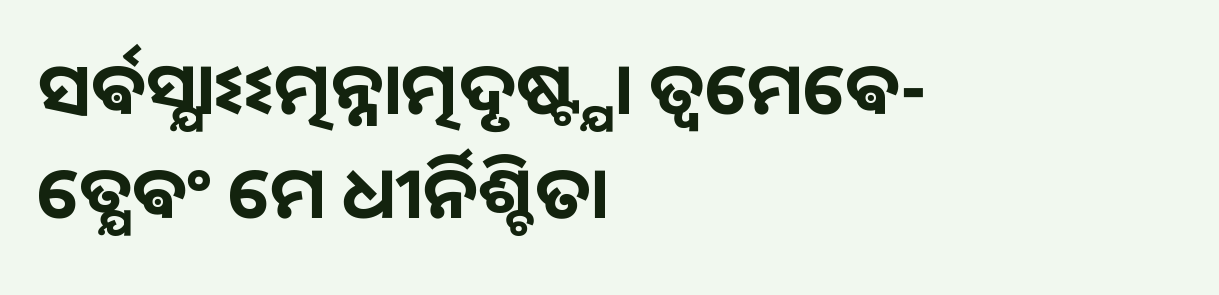ସର୍ଵସ୍ଯାଽଽତ୍ମନ୍ନାତ୍ମଦୃଷ୍ଟ୍ଯା ତ୍ଵମେଵେ-
ତ୍ଯେଵଂ ମେ ଧୀର୍ନିଶ୍ଚିତା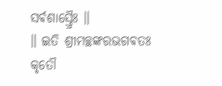ସର୍ଵଶାସ୍ତ୍ରୈଃ ॥
॥ ଇତି ଶ୍ରୀମଚ୍ଛଙ୍କରଭଗଵତଃ କୃତୌ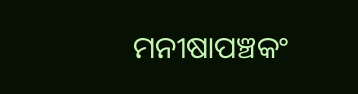ମନୀଷାପଞ୍ଚକଂ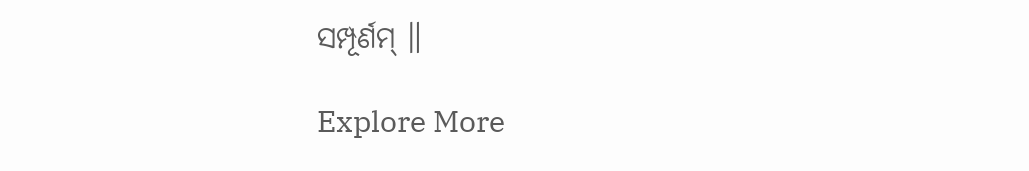ସମ୍ପୂର୍ଣମ୍ ॥

Explore More